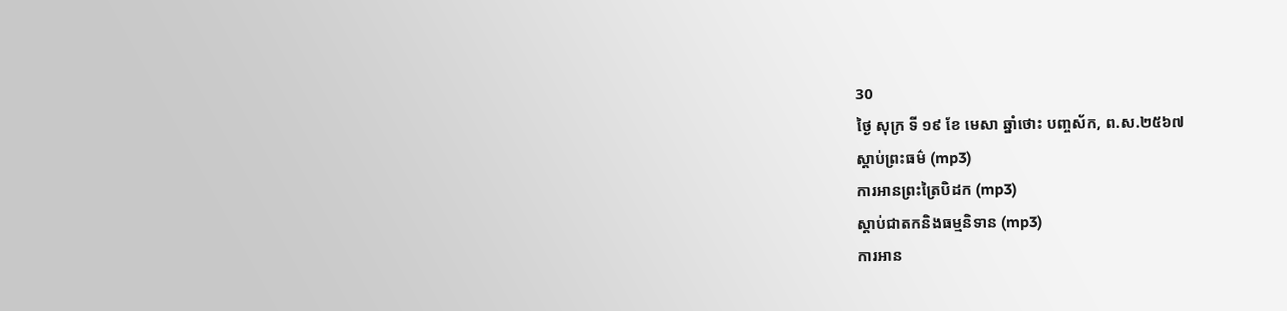30
ថ្ងៃ សុក្រ ទី ១៩ ខែ មេសា ឆ្នាំថោះ បញ្ចស័ក, ព.ស.២៥៦៧
ស្តាប់ព្រះធម៌ (mp3)
ការអានព្រះត្រៃបិដក (mp3)
ស្តាប់ជាតកនិងធម្មនិទាន (mp3)
ការអាន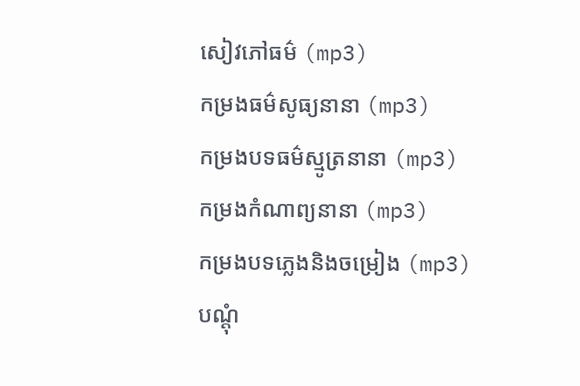សៀវភៅធម៌ (mp3)
កម្រងធម៌សូធ្យនានា (mp3)
កម្រងបទធម៌ស្មូត្រនានា (mp3)
កម្រងកំណាព្យនានា (mp3)
កម្រងបទភ្លេងនិងចម្រៀង (mp3)
បណ្តុំ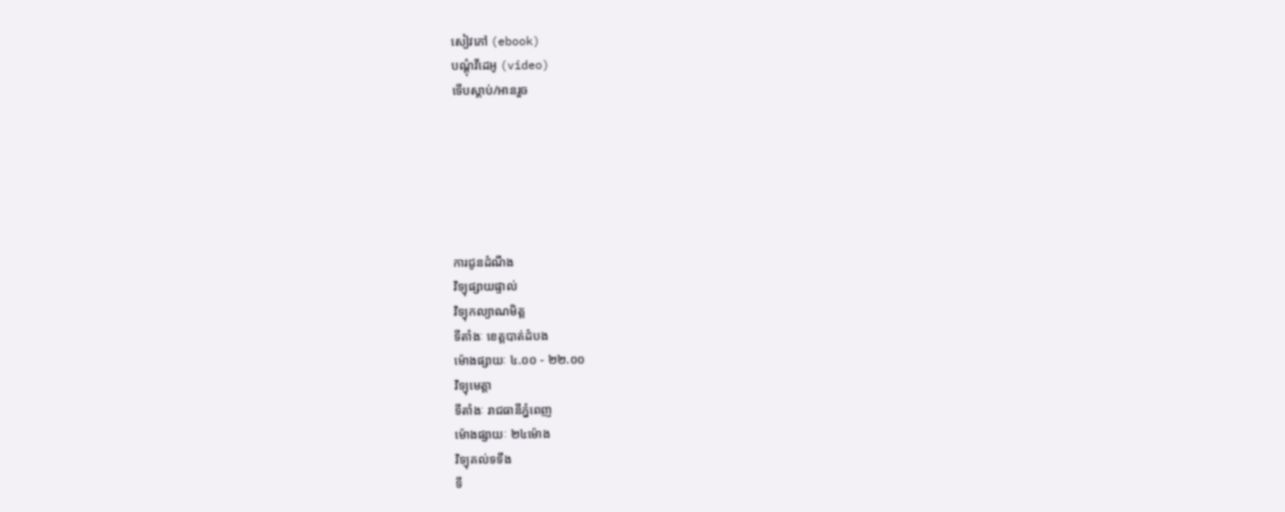សៀវភៅ (ebook)
បណ្តុំវីដេអូ (video)
ទើបស្តាប់/អានរួច






ការជូនដំណឹង
វិទ្យុផ្សាយផ្ទាល់
វិទ្យុកល្យាណមិត្ត
ទីតាំងៈ ខេត្តបាត់ដំបង
ម៉ោងផ្សាយៈ ៤.០០ - ២២.០០
វិទ្យុមេត្តា
ទីតាំងៈ រាជធានីភ្នំពេញ
ម៉ោងផ្សាយៈ ២៤ម៉ោង
វិទ្យុគល់ទទឹង
ទី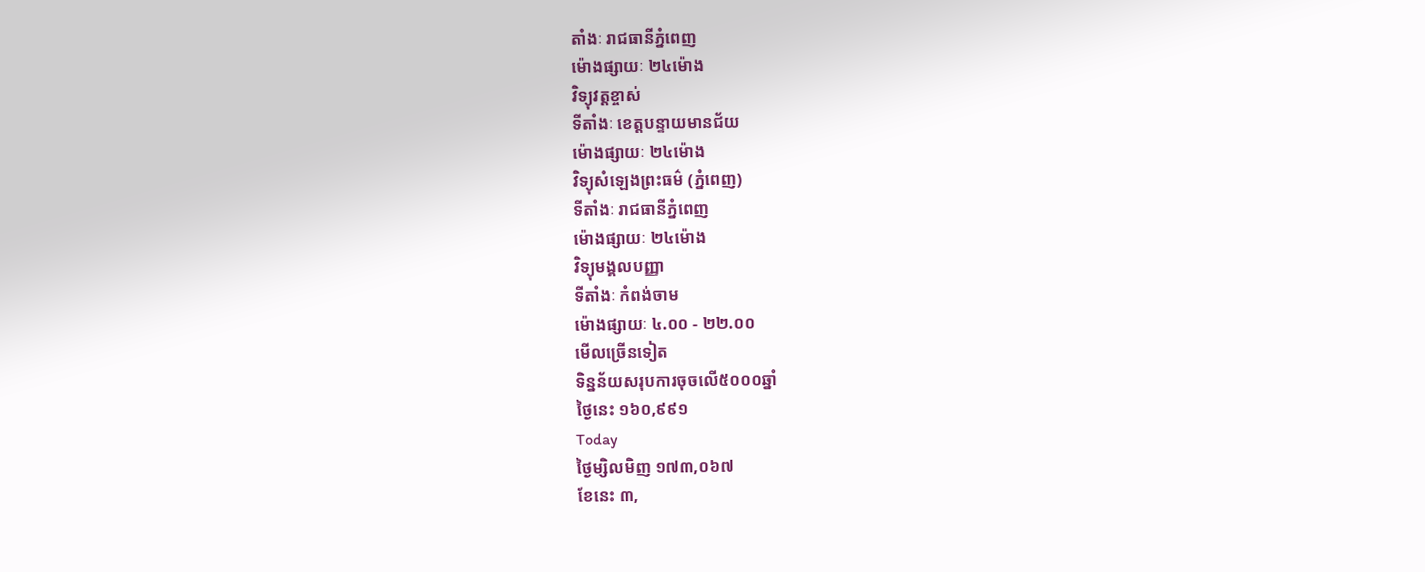តាំងៈ រាជធានីភ្នំពេញ
ម៉ោងផ្សាយៈ ២៤ម៉ោង
វិទ្យុវត្តខ្ចាស់
ទីតាំងៈ ខេត្តបន្ទាយមានជ័យ
ម៉ោងផ្សាយៈ ២៤ម៉ោង
វិទ្យុសំឡេងព្រះធម៌ (ភ្នំពេញ)
ទីតាំងៈ រាជធានីភ្នំពេញ
ម៉ោងផ្សាយៈ ២៤ម៉ោង
វិទ្យុមង្គលបញ្ញា
ទីតាំងៈ កំពង់ចាម
ម៉ោងផ្សាយៈ ៤.០០ - ២២.០០
មើលច្រើនទៀត
ទិន្នន័យសរុបការចុចលើ៥០០០ឆ្នាំ
ថ្ងៃនេះ ១៦០,៩៩១
Today
ថ្ងៃម្សិលមិញ ១៧៣,០៦៧
ខែនេះ ៣,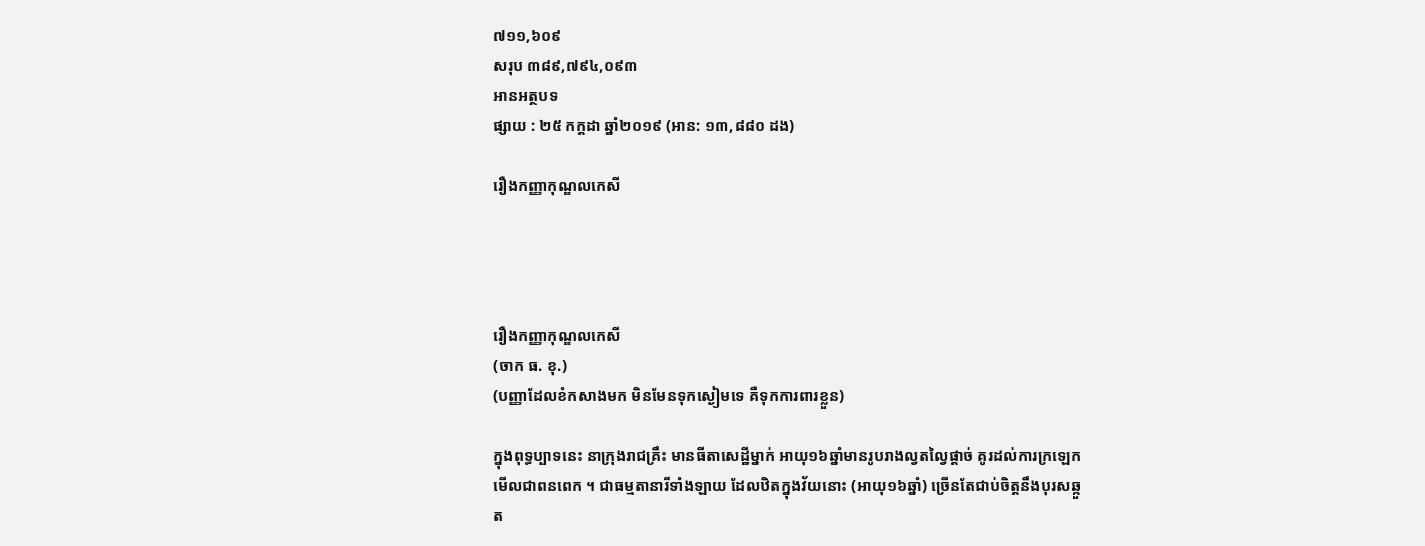៧១១,៦០៩
សរុប ៣៨៩,៧៩៤,០៩៣
អានអត្ថបទ
ផ្សាយ : ២៥ កក្តដា ឆ្នាំ២០១៩ (អាន: ១៣,៨៨០ ដង)

រឿងកញ្ញាកុណ្ឌលកេសី




រឿងកញ្ញាកុណ្ឌលកេសី
(ចាក ធ. ខុ.)
(បញ្ញាដែលខំកសាងមក មិនមែនទុកស្ងៀមទេ គឺទុកការពារខ្លួន)

ក្នុងពុទ្ធប្បាទនេះ នាក្រុងរាជគ្រឹះ មានធីតាសេដ្ឋីម្នាក់ អាយុ១៦ឆ្នាំមានរូបរាងល្វតល្វៃផ្តាច់ គូរដល់ការក្រឡេកមើលជាពនពេក ។ ជាធម្មតានារីទាំងឡាយ ដែលឋិតក្នុងវ័យនោះ (អាយុ១៦ឆ្នាំ) ច្រើនតែជាប់ចិត្តនឹងបុរសឆ្កួត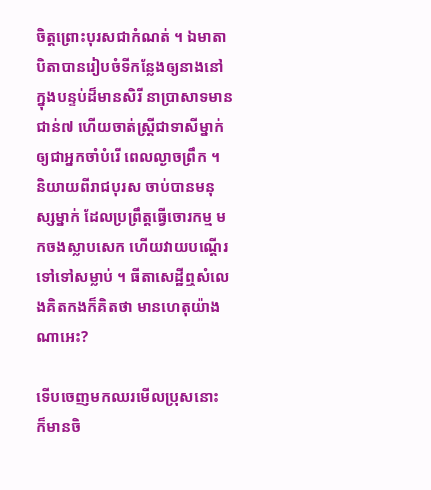ចិត្តព្រោះបុរសជាកំណត់ ។ ឯមាតាបិតាបានរៀបចំទីកន្លែងឲ្យនាងនៅក្នុងបន្ទប់ដ៏មានសិរី នាប្រាសាទមានជាន់៧ ហើយចាត់ស្រ្តីជាទាសីម្នាក់ឲ្យជាអ្នកចាំបំរើ ពេលល្ងាចព្រឹក ។ និយាយពីរាជបុរស ចាប់បានមនុស្សម្នាក់ ដែលប្រព្រឹត្តធ្វើចោរកម្ម មកចងស្លាបសេក ហើយវាយបណ្តើរទៅទៅសម្លាប់ ។ ធីតាសេដ្ឋីឮសំលេងគិតកងក៏គិតថា មានហេតុយ៉ាងណាអេះ?

ទើបចេញមកឈរមើលប្រុសនោះ ក៏មានចិ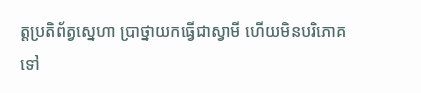ត្តប្រតិព័ត្វស្នេហា ប្រាថ្នាយកធ្វើជាស្វាមី ហើយមិនបរិភោគ ទៅ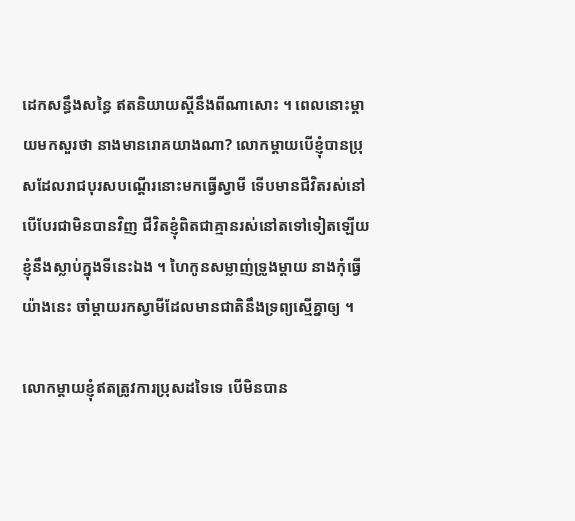ដេកសន្ធឹងសន្ធៃ ឥតនិយាយស្តីនឹងពីណាសោះ ។ ពេលនោះម្តាយមកសួរថា នាងមានរោគយាងណា? លោកម្តាយបើខ្ញុំបានប្រុសដែលរាជបុរសបណ្តើរនោះមកធ្វើស្វាមី ទើបមានជីវិតរស់នៅ បើបែរជាមិនបានវិញ ជីវិតខ្ញុំពិតជាគ្មានរស់នៅតទៅទៀតឡើយខ្ញុំនឹងស្លាប់ក្នុងទីនេះឯង ។ ហៃកូនសម្លាញ់ទ្រូងម្តាយ នាងកុំធ្វើយ៉ាងនេះ ចាំម្តាយរកស្វាមីដែលមានជាតិនឹងទ្រព្យស្មើគ្នាឲ្យ ។

លោកម្តាយខ្ញុំឥតត្រូវការប្រុសដទៃទេ បើមិនបាន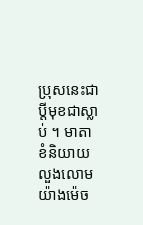ប្រុសនេះជាប្តីមុខជាស្លាប់ ។ មាតាខំនិយាយលួងលោមយ៉ាងម៉េច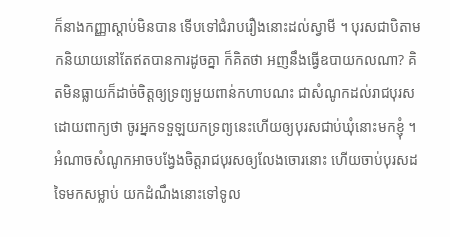ក៏នាងកញ្ញាស្តាប់មិនបាន ទើបទៅជំរាបរឿងនោះដល់ស្វាមី ។ បុរសជាបិតាមកនិយាយនៅតែឥតបានការដូចគ្នា ក៏គិតថា អញនឹងធ្វើឧបាយកលណា? គិតមិនធ្លាយក៏ដាច់ចិត្តឲ្យទ្រព្យមួយពាន់កហាបណះ ជាសំណូកដល់រាជបុរសដោយពាក្យថា ចូរអ្នកទទួឡយកទ្រព្យនេះហើយឲ្យបុរសជាប់ឃុំនោះមកខ្ញុំ ។ អំណាចសំណូកអាចបង្វែងចិត្តរាជបុរសឲ្យលែងចោរនោះ ហើយចាប់បុរសដទៃមកសម្លាប់ យកដំណឹងនោះទៅទូល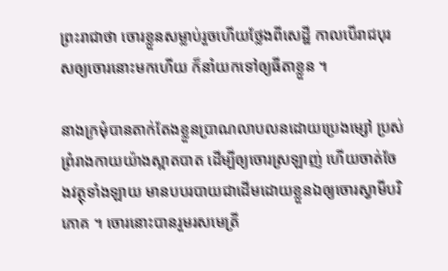ព្រះរាជាថា ចោរខ្លួនសម្លាប់រួចហើយថ្លែងពីសេដ្ឋី កាលបើរាជបុរសឲ្យចោរនោះមកហើយ ក៏នាំយកទៅឲ្យធីតាខ្លួន ។

នាងក្រមុំបានតាក់តែងខ្លួនប្រាណលាបលនដោយប្រេងម្សៅ ប្រស់ព្រំរាងកាយយ៉ាងស្អាតបាត ដើម្បីឲ្យចោរស្រឡាញ់ ហើយចាត់ចែងវត្ថុទាំងឡាយ មានបបរបាយជាដើមដោយខ្លួនឯឲ្យចោរស្វាមីបរិភោគ ។ ចោរនោះបានរួមរសមេត្រី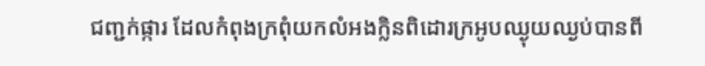ជញ្ជក់ផ្ការ ដែលកំពុងក្រពុំយកលំអងក្លិនពិដោរក្រអូបឈ្ងុយឈ្ងប់បានពី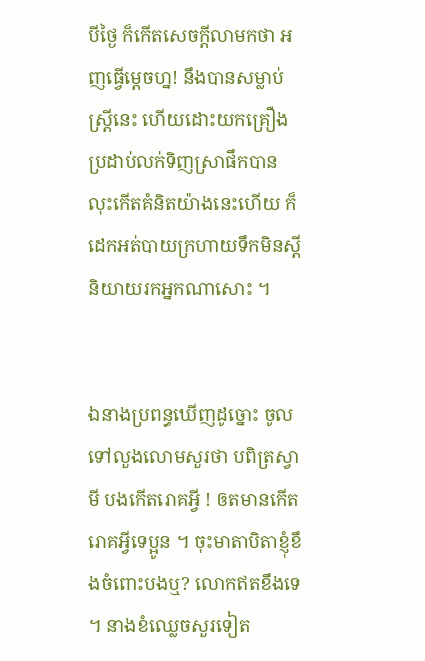បីថ្ងៃ ក៏កើតសេចក្តីលាមកថា អញធ្វើម្តេចហ្ន! នឹងបានសម្លាប់ស្ត្រីនេះ ហើយដោះយកគ្រឿងប្រដាប់លក់ទិញស្រាផឹកបាន លុះកើតគំនិតយ៉ាងនេះហើយ ក៏ដេកអត់បាយក្រហាយទឹកមិនស្តីនិយាយរកអ្នកណាសោះ ។


ឯនាងប្រពន្ធឃើញដូច្នោះ ចូលទៅលួងលោមសួរថា បពិត្រស្វាមី បងកើតរោគអ្វី ! ឲតមានកើតរោគអ្វីទេប្អូន ។ ចុះមាតាបិតាខ្ញុំខឹងចំពោះបងឬ? លោកឥតខឹងទេ ។ នាងខំឈ្លេចសួរទៀត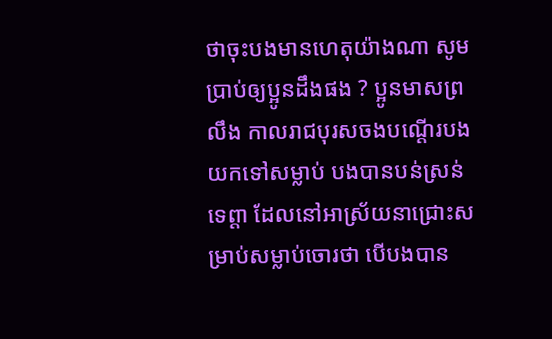ថាចុះបងមានហេតុយ៉ាងណា សូមប្រាប់ឲ្យប្អូនដឹងផង ? ប្អូនមាសព្រលឹង កាលរាជបុរសចងបណ្តើរបងយកទៅសម្លាប់ បងបានបន់ស្រន់ទេព្តា ដែលនៅអាស្រ័យនាជ្រោះសម្រាប់សម្លាប់ចោរថា បើបងបាន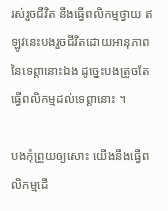រស់រួចជីវិត នឹងធ្វើពលិកម្មថ្វាយ ឥឡូវនេះបងរួចជីវិតដោយអានុភាពនៃទេព្តានោះឯង ដូច្នេះបងត្រូចតែធ្វើពលិកម្មដល់ទេព្តានោះ ។

បងកុំព្រួយឲ្យសោះ យើងនឹងធ្វើពលិកម្មដើ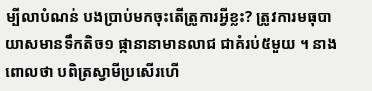ម្បីលាបំណន់ បងប្រាប់មកចុះតើត្រូការអ្វីខ្លះ? ត្រូវការមធុបាយាសមានទឹកតិច១ ផ្កានានាមានលាជ ជាគំរប់៥មួយ ។ នាងពោលថា បពិត្រស្វាមីប្រសើរហើ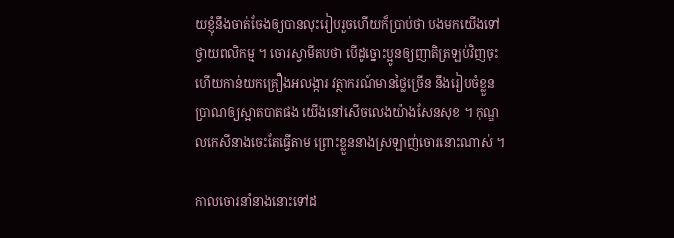យខ្ញុំនឹងចាត់ចែងឲ្យបានលុះរៀបរួចហើយក៏បា្រប់ថា បងមកយើងទៅថ្វាយពលិកម្ម ។ ចោរស្វាមីតបថា បើដូច្នោះប្អូនឲ្យញាតិត្រឡប់វិញចុះ ហើយកាន់យកគ្រឿងអលង្ការ វត្ថាករណ៍មានថ្លៃច្រើន នឹងរៀបចំខ្លួនប្រាណឲ្យស្អាតបាតផង យើងនៅសើចលេងយ៉ាងសែនសុខ ។ កុណ្ឌលកេសីនាងចេះតែធ្វើតាម ព្រោះខ្លួននាងស្រឡាញ់ចោរនោះណាស់ ។

កាលចោរនាំនាងនោះទៅដ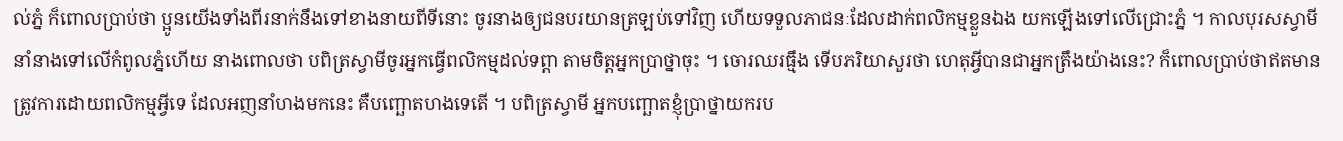ល់ភ្នំ ក៏ពោលប្រាប់ថា ប្អូនយើងទាំងពីរនាក់នឹងទៅខាងនាយពីទីនោះ ចូរនាងឲ្យជនបរយានត្រឡប់ទៅវិញ ហើយទទួលភាជនៈដែលដាក់ពលិកម្មខ្លួនឯង យកឡើងទៅលើជ្រោះភ្នំ ។ កាលបុរសស្វាមីនាំនាងទៅលើកំពូលភ្នំហើយ នាងពោលថា បពិត្រស្វាមីចូរអ្នកធ្វើពលិកម្មដល់ទព្តា តាមចិត្តអ្នកប្រាថ្នាចុះ ។ ចោរឈរធ្មឹង ទើបភរិយាសួរថា ហេតុអ្វីបានជាអ្នកត្រឹងយ៉ាងនេះ? ក៏ពោលប្រាប់ថាឥតមានត្រូវការដោយពលិកម្មអ្វីទេ ដែលអញនាំហងមកនេះ គឺបញ្ឆោតហងទេតើ ។ បពិត្រស្វាមី អ្នកបញ្ឆោតខ្ញុំប្រាថ្នាយករប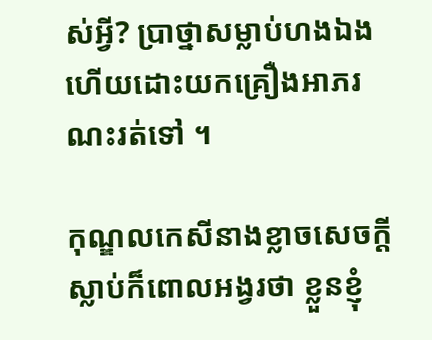ស់អ្វី? ប្រាថ្នាសម្លាប់ហងឯងហើយដោះយកគ្រឿងអាភរណះរត់ទៅ ។

កុណ្ឌលកេសីនាងខ្លាចសេចក្តីស្លាប់ក៏ពោលអង្វរថា ខ្លួនខ្ញុំ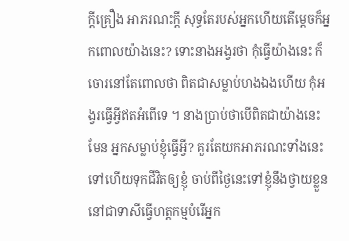ក្តីគ្រឿង អាភរណះក្តី សុទ្ធតែរបស់អ្នកហើយតើម្តេចក៏អ្នកពោលយ៉ាងនេះ? ទោះនាងអង្វរថា កុំធ្វើយ៉ាងនេះ ក៏ចោរនៅតែពោលថា ពិតជាសម្លាប់ហងឯងហើយ កុំអង្វរធ្វើអ្វីឥតអំពើទេ ។ នាងប្រាប់ថាបើពិតជាយ៉ាងនេះមែន អ្នកសម្លាប់ខ្ញុំធ្វើអ្វី? គួរតែយកអាភរណះទាំងនេះទៅហើយទុកជីវិតឲ្យខ្ញុំ ចាប់ពីថ្ងៃនេះទៅខ្ញុំនឹងថ្វាយខ្លួននៅជាទាសីធ្វើហត្តកម្មបំរើអ្នក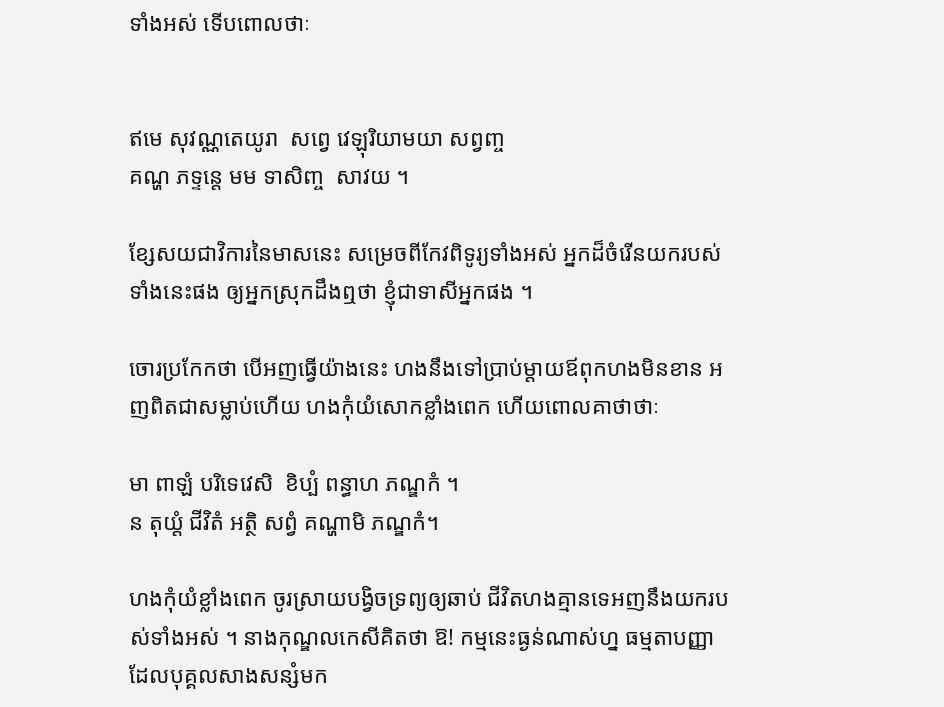ទាំងអស់ ទើបពោលថាៈ


ឥមេ សុវណ្ណតេយូរា  សព្វេ វេឡុរិយាមយា សព្វញ្ច
គណ្ហ ភទ្ទន្តេ មម ទាសិញ្ច  សាវយ ។

ខ្សែសយជាវិការនៃមាសនេះ សម្រេចពីកែវពិទូរ្យទាំងអស់ អ្នកដ៏ចំរើនយករបស់ទាំងនេះផង ឲ្យអ្នកស្រុកដឹងឮថា ខ្ញុំជាទាសីអ្នកផង ។

ចោរប្រកែកថា បើអញធ្វើយ៉ាងនេះ ហងនឹងទៅប្រាប់ម្តាយឪពុកហងមិនខាន អញពិតជាសម្លាប់ហើយ ហងកុំយំសោកខ្លាំងពេក ហើយពោលគាថាថាៈ

មា ពាឡំ បរិទេវេសិ  ខិប្បំ ពន្ធាហ ភណ្ឌកំ ។
ន តុយ្តំ ជីវិតំ អត្ថិ សព្វំ គណ្ហាមិ ភណ្ឌកំ។

ហងកុំយំខ្លាំងពេក ចូរស្រាយបង្វិចទ្រព្យឲ្យឆាប់ ជីវិតហងគ្មានទេអញនឹងយករបស់ទាំងអស់ ។ នាងកុណ្ឌលកេសីគិតថា ឱ! កម្មនេះធ្ងន់ណាស់ហ្ន ធម្មតាបញ្ញាដែលបុគ្គលសាងសន្សំមក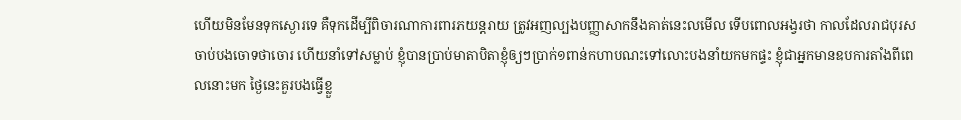ហើយមិនមែនទុកស្ងោរទេ គឺទុកដើម្បីពិចារណាការពារភយន្តរាយ ត្រូវអញល្បងបញ្ញាសាកនឹងគាត់នេះលមើល ទើបពោលអង្វរថា កាលដែលរាជបុរសចាប់បងចោទថាចោរ ហើយនាំទៅសម្លាប់ ខ្ញុំបានប្រាប់មាតាបិតាខ្ញុំឲ្យៗប្រាក់១ពាន់កហាបណះទៅលោះបងនាំយកមកផ្ទះ ខ្ញុំជាអ្នកមានឧបការតាំងពីពេលនោះមក ថ្ងៃនេះគួរបងធ្វើខ្លួ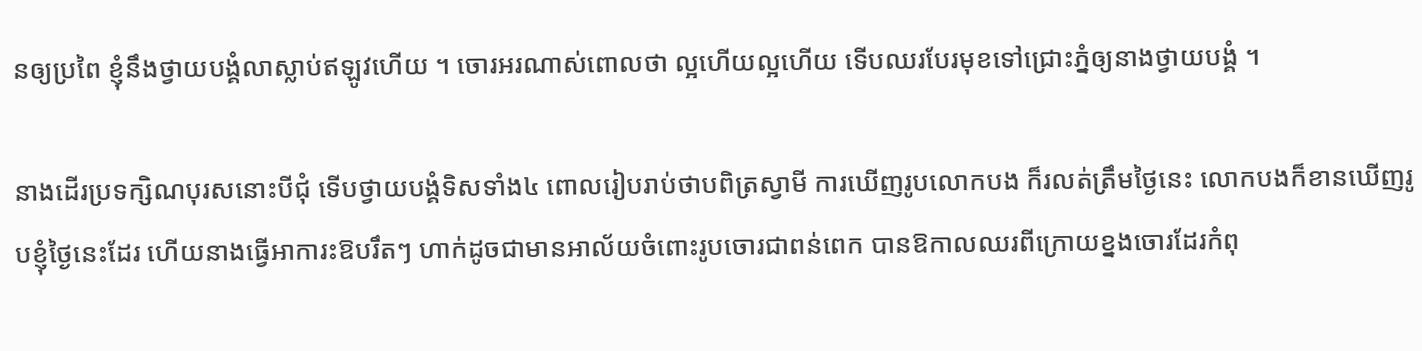នឲ្យប្រពៃ ខ្ញុំនឹងថ្វាយបង្គំលាស្លាប់ឥឡូវហើយ ។ ចោរអរណាស់ពោលថា ល្អហើយល្អហើយ ទើបឈរបែរមុខទៅជ្រោះភ្នំឲ្យនាងថ្វាយបង្គំ ។

នាងដើរប្រទក្សិណបុរសនោះបីជុំ ទើបថ្វាយបង្គំទិសទាំង៤ ពោលរៀបរាប់ថាបពិត្រស្វាមី ការឃើញរូបលោកបង ក៏រលត់ត្រឹមថ្ងៃនេះ លោកបងក៏ខានឃើញរូបខ្ញុំថ្ងៃនេះដែរ ហើយនាងធ្វើអាការះឱបរឹតៗ ហាក់ដូចជាមានអាល័យចំពោះរូបចោរជាពន់ពេក បានឱកាលឈរពីក្រោយខ្នងចោរដែរកំពុ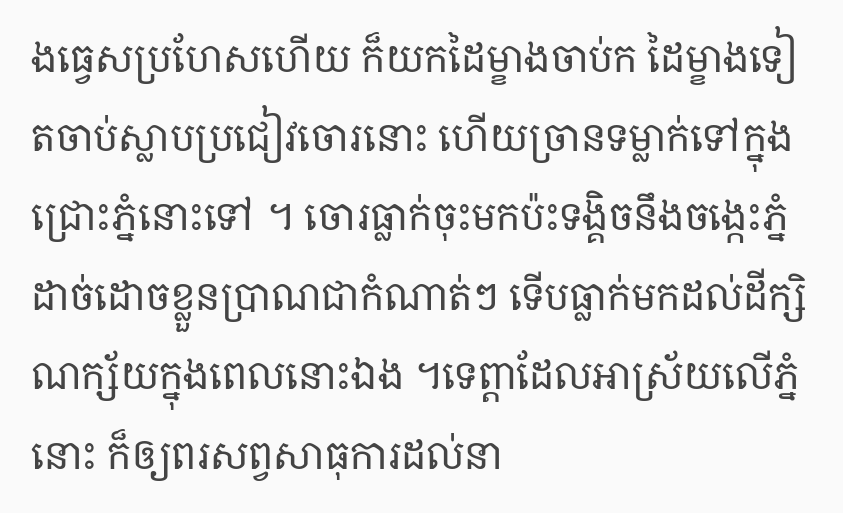ងធ្វេសប្រហែសហើយ ក៏យកដៃម្ខាងចាប់ក ដៃម្ខាងទៀតចាប់ស្លាបប្រជៀវចោរនោះ ហើយច្រានទម្លាក់ទៅក្នុងជ្រោះភ្នំនោះទៅ ។ ចោរធ្លាក់ចុះមកប៉ះទង្គិចនឹងចង្កេះភ្នំ ដាច់ដោចខ្លួនប្រាណជាកំណាត់ៗ ទើបធ្លាក់មកដល់ដីក្សិណក្ស័យក្នុងពេលនោះឯង ។ទេព្តាដែលអាស្រ័យលើភ្នំនោះ ក៏ឲ្យពរសព្វសាធុការដល់នា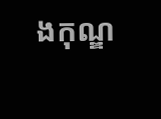ងកុណ្ឌ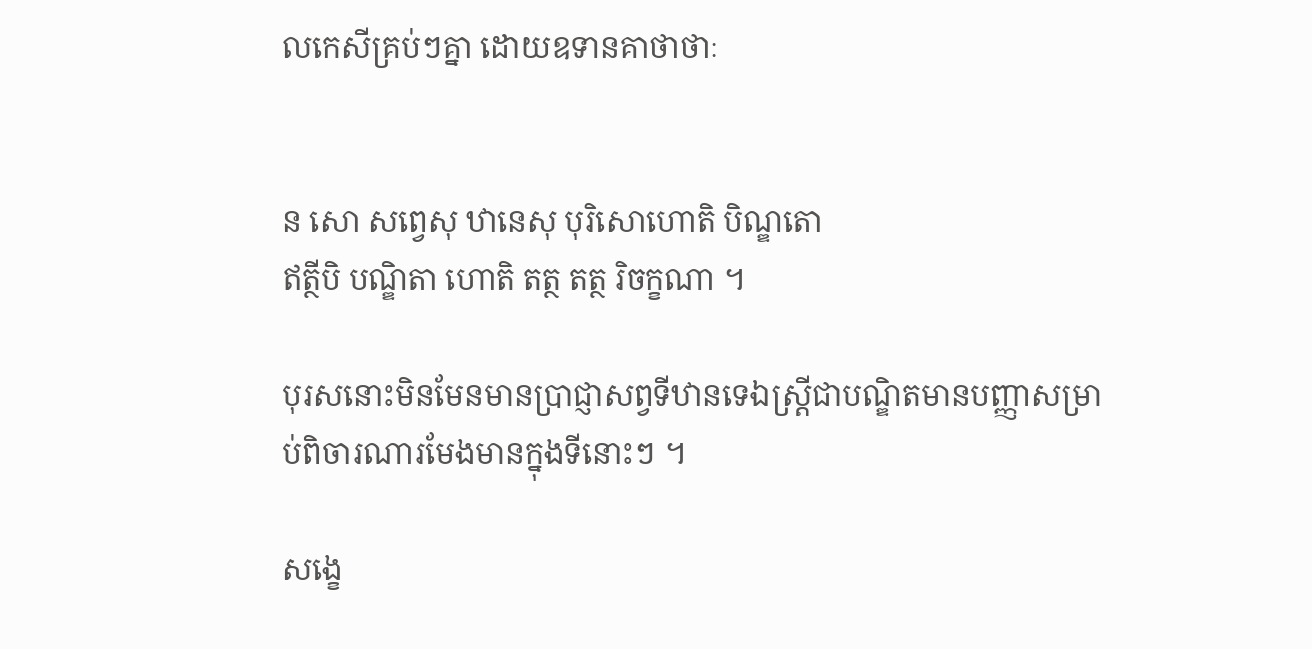លកេសីគ្រប់ៗគ្នា ដោយឧទានគាថាថាៈ


ន សោ សព្វេសុ ឋានេសុ បុរិសោហោតិ បិណ្ឌតោ
ឥត្ថីបិ បណ្ឌិតា ហោតិ តត្ថ តត្ថ រិចក្ខណា ។

បុរសនោះមិនមែនមានប្រាជ្ញាសព្វទីឋានទេឯស្រ្តីជាបណ្ឌិតមានបញ្ញាសមា្រប់ពិចារណារមែងមានក្នុងទីនោះៗ ។

សង្ខេ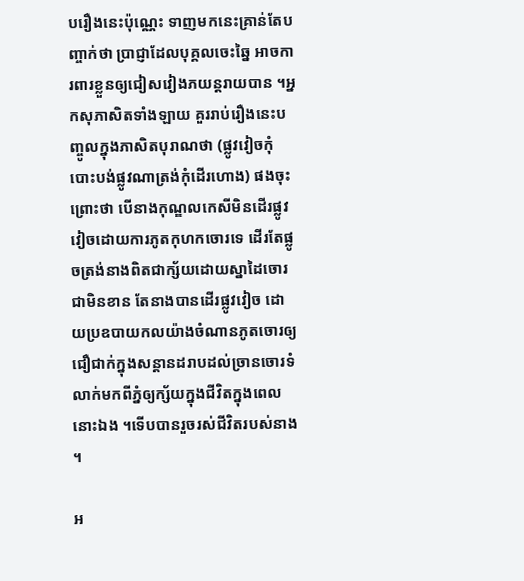បរឿងនេះប៉ុណ្ណេះ ទាញមកនេះគ្រាន់តែបញ្ចាក់ថា ប្រាជ្ញាដែលបុគ្គលចេះឆ្នៃ អាចការពារខ្លួនឲ្យជៀសវៀងភយន្តរាយបាន ។អ្នកសុភាសិតទាំងឡាយ គួររាប់រឿងនេះបញ្ចូលក្នុងភាសិតបុរាណថា (ផ្លូវវៀចកុំបោះបង់ផ្លូវណាត្រង់កុំដើរហោង) ផងចុះព្រោះថា បើនាងកុណ្ឌលកេសីមិនដើរផ្លូវវៀចដោយការភូតកុហកចោរទេ ដើរតែផ្លូចត្រង់នាងពិតជាក្ស័យដោយស្នាដៃចោរជាមិនខាន តែនាងបានដើរផ្លូវវៀច ដោយប្រឧបាយកលយ៉ាងចំណានភូតចោរឲ្យជឿជាក់ក្នុងសន្តានដរាបដល់ច្រានចោរទំលាក់មកពីភ្នំឲ្យក្ស័យក្នុងជីវិតក្នុងពេលនោះឯង ។ទើបបានរួចរស់ជីវិតរបស់នាង ។

អ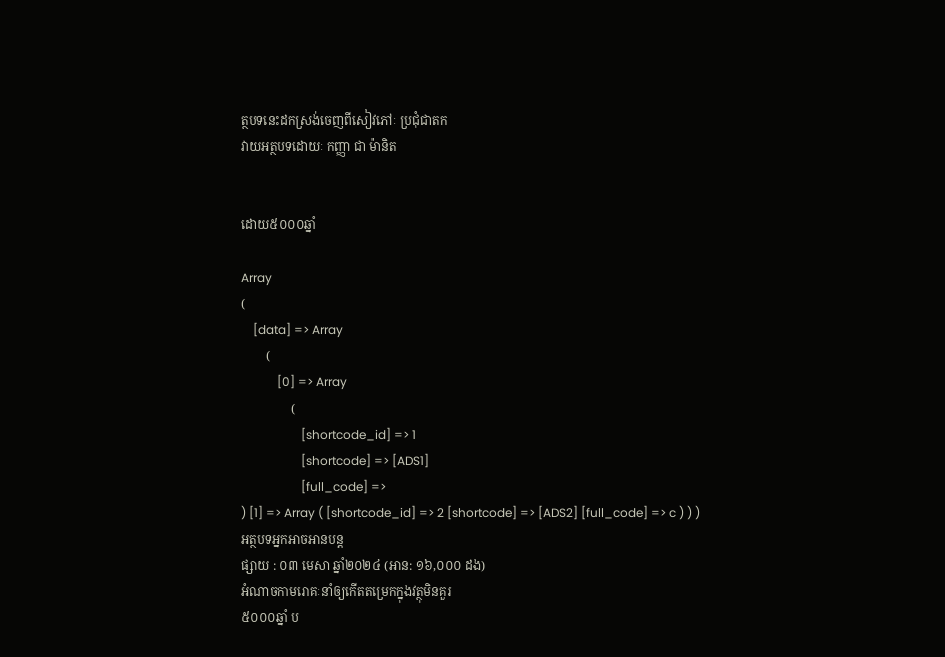ត្ថបទនេះដកស្រង់ចេញពីសៀវភៅៈ ប្រជុំជាតក
វាយអត្ថបទដោយៈ កញ្ញា ជា ម៉ានិត


ដោយ៥០០០ឆ្នាំ

Array
(
    [data] => Array
        (
            [0] => Array
                (
                    [shortcode_id] => 1
                    [shortcode] => [ADS1]
                    [full_code] =>
) [1] => Array ( [shortcode_id] => 2 [shortcode] => [ADS2] [full_code] => c ) ) )
អត្ថបទអ្នកអាចអានបន្ត
ផ្សាយ : ០៣ មេសា ឆ្នាំ២០២៤ (អាន: ១៦,០០០ ដង)
អំណាចកាមរោគៈនាំឲ្យកើតតម្រេកក្នុងវត្ថុមិនគួរ
៥០០០ឆ្នាំ ប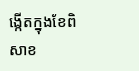ង្កើតក្នុងខែពិសាខ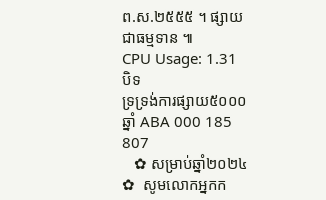ព.ស.២៥៥៥ ។ ផ្សាយជាធម្មទាន ៕
CPU Usage: 1.31
បិទ
ទ្រទ្រង់ការផ្សាយ៥០០០ឆ្នាំ ABA 000 185 807
   ✿ សម្រាប់ឆ្នាំ២០២៤ ✿  សូមលោកអ្នកក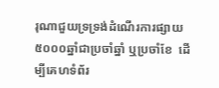រុណាជួយទ្រទ្រង់ដំណើរការផ្សាយ៥០០០ឆ្នាំជាប្រចាំឆ្នាំ ឬប្រចាំខែ  ដើម្បីគេហទំព័រ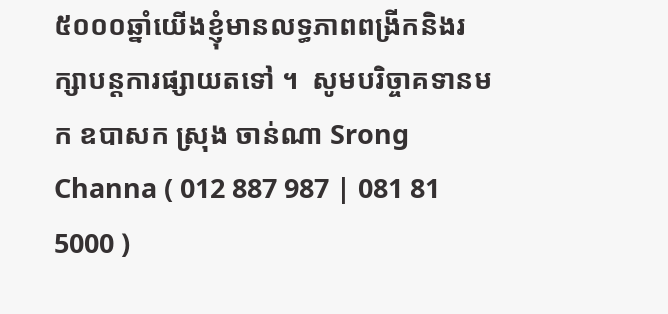៥០០០ឆ្នាំយើងខ្ញុំមានលទ្ធភាពពង្រីកនិងរក្សាបន្តការផ្សាយតទៅ ។  សូមបរិច្ចាគទានមក ឧបាសក ស្រុង ចាន់ណា Srong Channa ( 012 887 987 | 081 81 5000 )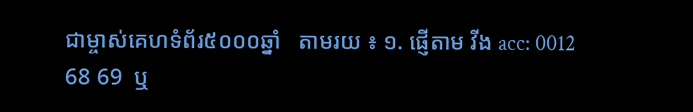ជាម្ចាស់គេហទំព័រ៥០០០ឆ្នាំ   តាមរយ ៖ ១. ផ្ញើតាម វីង acc: 0012 68 69  ឬ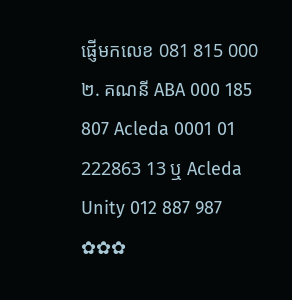ផ្ញើមកលេខ 081 815 000 ២. គណនី ABA 000 185 807 Acleda 0001 01 222863 13 ឬ Acleda Unity 012 887 987  ✿✿✿